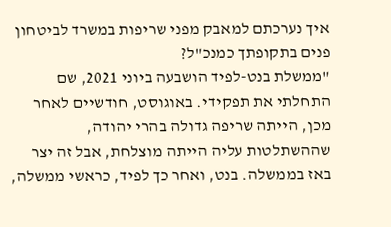איך נערכתם למאבק מפני שריפות במשרד לביטחון פנים בתקופתך כמנכ"ל?
"ממשלת בנט-לפיד הושבעה ביוני 2021, שם התחלתי את תפקידי. באוגוסט, חודשיים לאחר מכן, הייתה שריפה גדולה בהרי יהודה, שההשתלטות עליה הייתה מוצלחת, אבל זה יצר באז בממשלה. בנט, ואחר כך לפיד, כראשי ממשלה,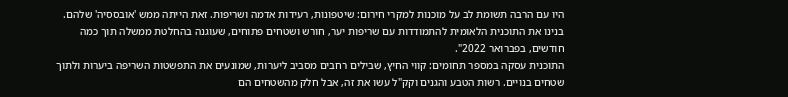היו עם הרבה תשומת לב על מוכנות למקרי חירום: שיטפונות, רעידות אדמה ושריפות. זאת הייתה ממש 'אובססיה' שלהם. בנינו את התוכנית הלאומית להתמודדות עם שריפות יער, חורש ושטחים פתוחים, שעוגנה בהחלטת ממשלה תוך כמה חודשים, בפברואר 2022".
התוכנית עסקה במספר תחומים: קווי החיץ, שבילים רחבים מסביב ליערות, שמונעים את התפשטות השריפה ביערות ולתוך שטחים בנויים. רשות הטבע והגנים וקק"ל עשו את זה, אבל חלק מהשטחים הם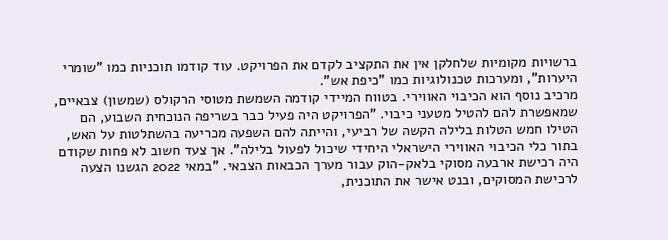ברשויות מקומיות שלחלקן אין את התקציב לקדם את הפרויקט. עוד קודמו תוכניות כמו "שומרי היערות", ומערכות טכנולוגיות כמו "כיפת אש".
מרכיב נוסף הוא הכיבוי האווירי. בטווח המיידי קודמה השמשת מטוסי הרקולס (שמשון) צבאיים, שמאפשרת להם להטיל מטעני כיבוי. "הפרויקט היה פעיל כבר בשריפה הנוכחית השבוע, הם הטילו חמש הטלות בלילה הקשה של רביעי, והייתה להם השפעה מכריעה בהשתלטות על האש, בתור כלי הכיבוי האווירי הישראלי היחידי שיכול לפעול בלילה". אך צעד חשוב לא פחות שקודם היה רכישת ארבעה מסוקי בלאק-הוק עבור מערך הכבאות הצבאי. "במאי 2022 הגשנו הצעה לרכישת המסוקים, ובנט אישר את התוכנית,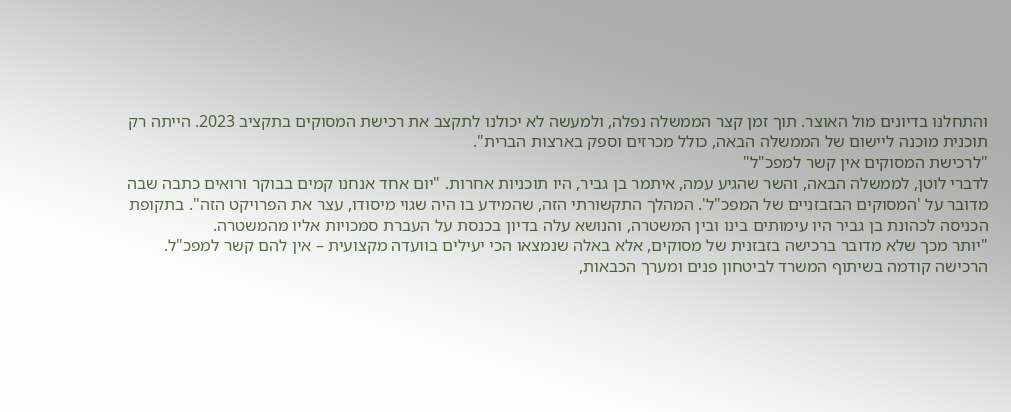והתחלנו בדיונים מול האוצר. תוך זמן קצר הממשלה נפלה, ולמעשה לא יכולנו לתקצב את רכישת המסוקים בתקציב 2023. הייתה רק תוכנית מוכנה ליישום של הממשלה הבאה, כולל מכרזים וספק בארצות הברית".
"לרכישת המסוקים אין קשר למפכ"ל"
לדברי לוטן, לממשלה הבאה, והשר שהגיע עמה, איתמר בן גביר, היו תוכניות אחרות. "יום אחד אנחנו קמים בבוקר ורואים כתבה שבה מדובר על 'המסוקים הבזבזניים של המפכ"ל'. המהלך התקשורתי הזה, שהמידע בו היה שגוי מיסודו, עצר את הפרויקט הזה". בתקופת הכניסה לכהונת בן גביר היו עימותים בינו ובין המשטרה, והנושא עלה בדיון בכנסת על העברת סמכויות אליו מהמשטרה.
"יותר מכך שלא מדובר ברכישה בזבזנית של מסוקים, אלא באלה שנמצאו הכי יעילים בוועדה מקצועית – אין להם קשר למפכ"ל. הרכישה קודמה בשיתוף המשרד לביטחון פנים ומערך הכבאות,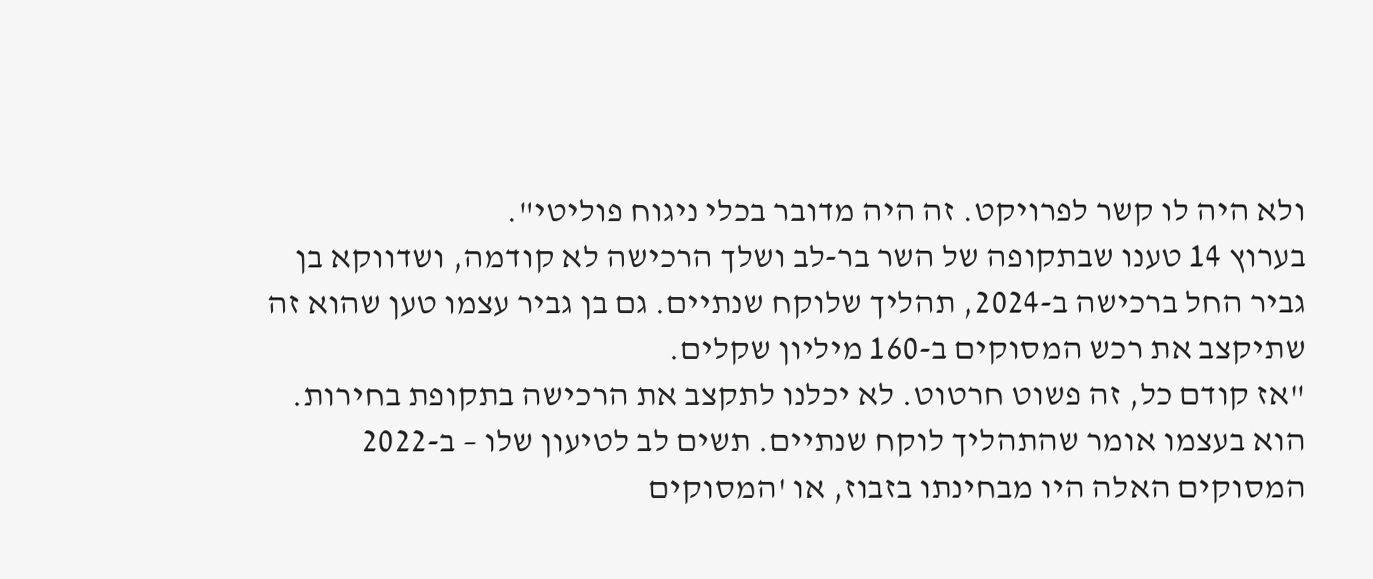ולא היה לו קשר לפרויקט. זה היה מדובר בכלי ניגוח פוליטי".
בערוץ 14 טענו שבתקופה של השר בר-לב ושלך הרכישה לא קודמה, ושדווקא בן גביר החל ברכישה ב-2024, תהליך שלוקח שנתיים. גם בן גביר עצמו טען שהוא זה שתיקצב את רכש המסוקים ב-160 מיליון שקלים.
"אז קודם כל, זה פשוט חרטוט. לא יכלנו לתקצב את הרכישה בתקופת בחירות. הוא בעצמו אומר שהתהליך לוקח שנתיים. תשים לב לטיעון שלו – ב-2022 המסוקים האלה היו מבחינתו בזבוז, או 'המסוקים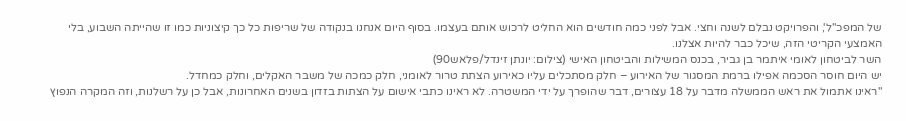של המפכ"ל', והפרויקט נבלם לשנה וחצי. אבל לפני כמה חודשים הוא החליט לרכוש אותם בעצמו. בסוף היום אנחנו בנקודה של שריפות כל כך קיצוניות כמו זו שהייתה השבוע, בלי האמצעי הקריטי הזה, שיכל כבר להיות אצלנו.
השר לביטחון לאומי איתמר בן גביר, בכנס המשילות והביטחון האישי (צילום: יונתן זינדל/פלאש90)
יש היום חוסר הסכמה אפילו ברמת המסגור של האירוע – חלק מסתכלים עליו כאירוע הצתת טרור לאומני, חלק כמכה של משבר האקלים, וחלק כמחדל.
"ראינו אתמול את ראש הממשלה מדבר על 18 עצורים, דבר שהופרך על ידי המשטרה. לא ראינו כתבי אישום על הצתות בזדון בשנים האחרונות, אבל כן על רשלנות, וזה המקרה הנפוץ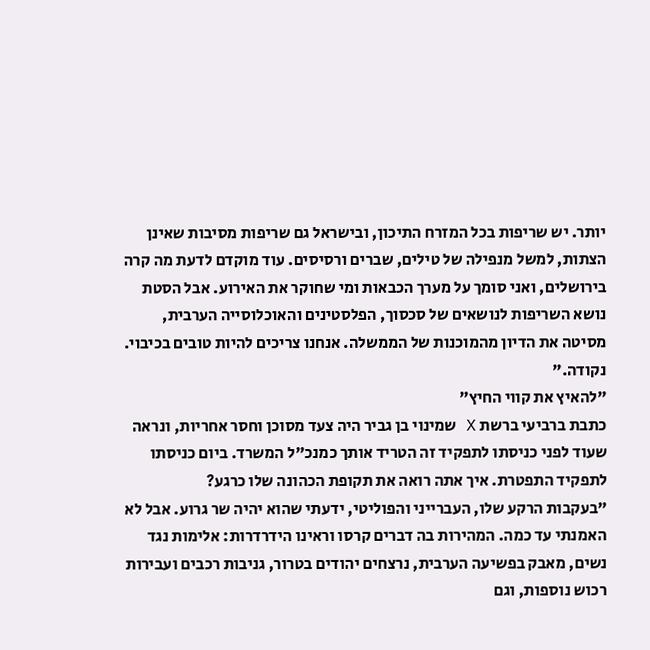יותר. יש שריפות בכל המזרח התיכון, ובישראל גם שריפות מסיבות שאינן הצתות, למשל מנפילה של טילים, שברים ורסיסים. עוד מוקדם לדעת מה קרה בירושלים, ואני סומך על מערך הכבאות ומי שחוקר את האירוע. אבל הסטת נושא השריפות לנושאים של סכסוך, הפלסטינים והאוכלוסייה הערבית, מסיטה את הדיון מהמוכנות של הממשלה. אנחנו צריכים להיות טובים בכיבוי. נקודה."
"להאיץ את קווי החיץ"
כתבת ברביעי ברשת X שמינוי בן גביר היה צעד מסוכן וחסר אחריות, ונראה שעוד לפני כניסתו לתפקיד זה הטריד אותך כמנכ"ל המשרד. ביום כניסתו לתפקיד התפטרת. איך אתה רואה את תקופת הכהונה שלו כרגע?
"בעקבות הרקע שלו, העברייני והפוליטי, ידעתי שהוא יהיה שר גרוע. אבל לא האמנתי עד כמה. המהירות בה דברים קרסו וראינו הידרדרות: אלימות נגד נשים, מאבק בפשיעה הערבית, נרצחים יהודים בטרור, גניבות רכבים ועבירות רכוש נוספות, וגם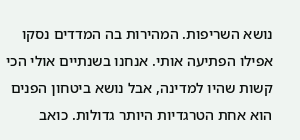נושא השריפות. המהירות בה המדדים נסקו אפילו הפתיעה אותי. אנחנו בשנתיים אולי הכי קשות שהיו למדינה, אבל נושא ביטחון הפנים הוא אחת הטרגדיות היותר גדולות. כואב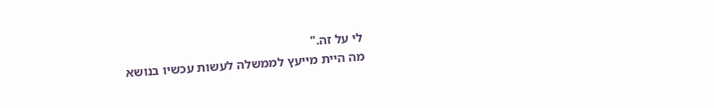לי על זה."
מה היית מייעץ לממשלה לעשות עכשיו בנושא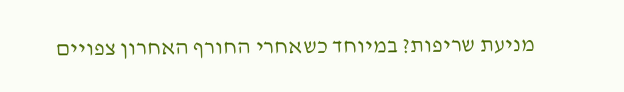מניעת שריפות? במיוחד כשאחרי החורף האחרון צפויים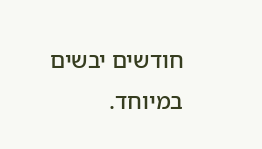חודשים יבשים במיוחד.